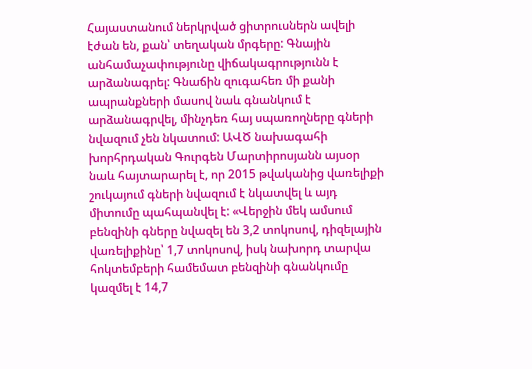Հայաստանում ներկրված ցիտրուսներն ավելի էժան են, քան՝ տեղական մրգերը: Գնային անհամաչափությունը վիճակագրությունն է արձանագրել: Գնաճին զուգահեռ մի քանի ապրանքների մասով նաև գնանկում է արձանագրվել, մինչդեռ հայ սպառողները գների նվազում չեն նկատում: ԱՎԾ նախագահի խորհրդական Գուրգեն Մարտիրոսյանն այսօր նաև հայտարարել է, որ 2015 թվականից վառելիքի շուկայում գների նվազում է նկատվել և այդ միտումը պահպանվել է: «Վերջին մեկ ամսում բենզինի գները նվազել են 3,2 տոկոսով, դիզելային վառելիքինը՝ 1,7 տոկոսով, իսկ նախորդ տարվա հոկտեմբերի համեմատ բենզինի գնանկումը կազմել է 14,7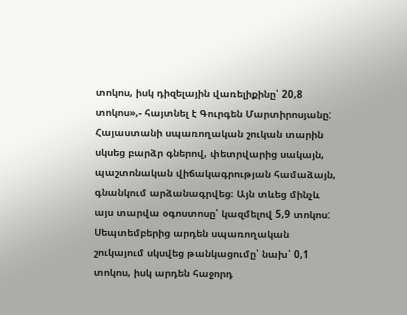տոկոս, իսկ դիզելային վառելիքինը՝ 20,8 տոկոս»,- հայտնել է Գուրգեն Մարտիրոսյանը:
Հայաստանի սպառողական շուկան տարին սկսեց բարձր գներով, փետրվարից սակայն, պաշտոնական վիճակագրության համաձայն, գնանկում արձանագրվեց։ Այն տևեց մինչև այս տարվա օգոստոսը՝ կազմելով 5,9 տոկոս: Սեպտեմբերից արդեն սպառողական շուկայում սկսվեց թանկացումը՝ նախ՝ 0,1 տոկոս, իսկ արդեն հաջորդ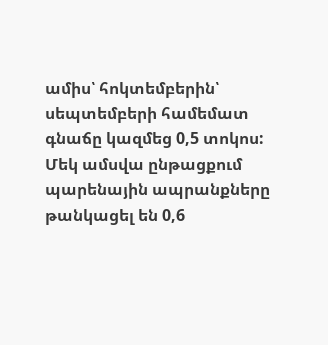ամիս՝ հոկտեմբերին՝ սեպտեմբերի համեմատ գնաճը կազմեց 0,5 տոկոս: Մեկ ամսվա ընթացքում պարենային ապրանքները թանկացել են 0,6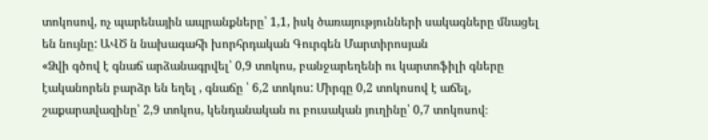տոկոսով, ոչ պարենային ապրանքները՝ 1,1, իսկ ծառայությունների սակագները մնացել են նույնը: ԱՎԾ ն նախագահի խորհրդական Գուրգեն Մարտիրոսյան
«Ձվի գծով է գնաճ արձանագրվել՝ 0,9 տոկոս, բանջարեղենի ու կարտոֆիլի գները էականորեն բարձր են եղել , գնաճը ՝ 6,2 տոկոս: Միրգը 0,2 տոկոսով է աճել, շաքարավազինը՝ 2,9 տոկոս, կենդանական ու բուսական յուղինը՝ 0,7 տոկոսով։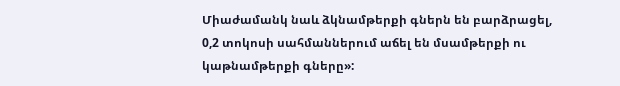Միաժամանկ նաև ձկնամթերքի գներն են բարձրացել, 0,2 տոկոսի սահմաններում աճել են մսամթերքի ու կաթնամթերքի գները»: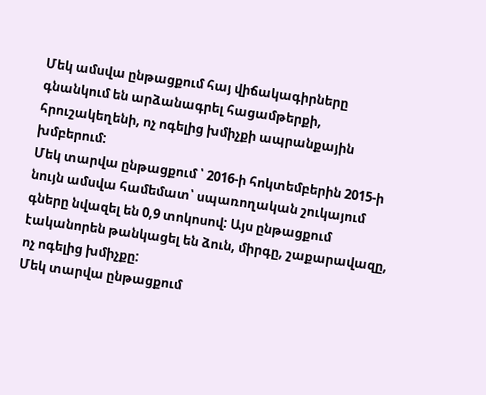Մեկ ամսվա ընթացքում հայ վիճակագիրները գնանկում են արձանագրել հացամթերքի, հրուշակեղենի, ոչ ոգելից խմիչքի ապրանքային խմբերում:
Մեկ տարվա ընթացքում ՝ 2016-ի հոկտեմբերին 2015-ի նույն ամսվա համեմատ՝ սպառողական շուկայում գները նվազել են 0,9 տոկոսով: Այս ընթացքում էականորեն թանկացել են ձուն, միրգը, շաքարավազը, ոչ ոգելից խմիչքը:
Մեկ տարվա ընթացքում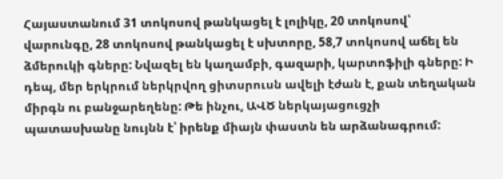Հայաստանում 31 տոկոսով թանկացել է լոլիկը, 20 տոկոսով՝ վարունգը, 28 տոկոսով թանկացել է սխտորը, 58,7 տոկոսով աճել են ձմերուկի գները: Նվազել են կաղամբի, գազարի, կարտոֆիլի գները: Ի դեպ, մեր երկրում ներկրվող ցիտսրուսն ավելի էժան է, քան տեղական միրգն ու բանջարեղենը: Թե ինչու, ԱՎԾ ներկայացուցչի պատասխանը նույնն է՝ իրենք միայն փաստն են արձանագրում: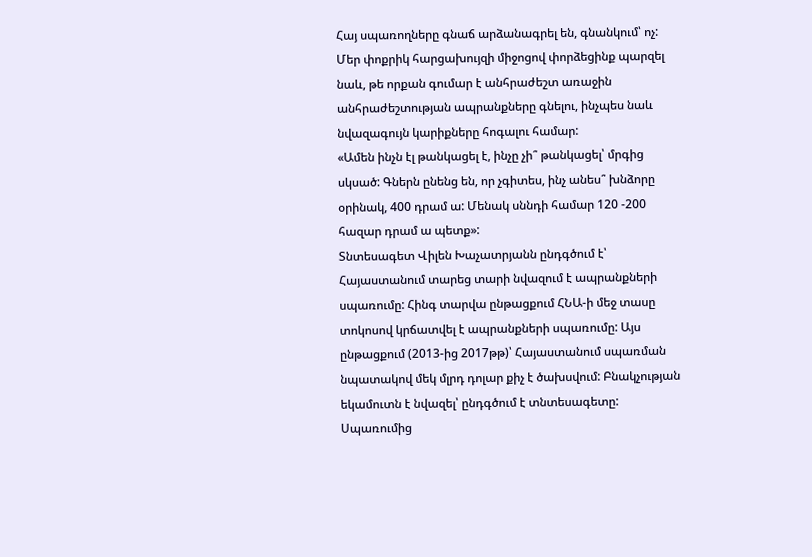Հայ սպառողները գնաճ արձանագրել են, գնանկում՝ ոչ:
Մեր փոքրիկ հարցախույզի միջոցով փորձեցինք պարզել նաև, թե որքան գումար է անհրաժեշտ առաջին անհրաժեշտության ապրանքները գնելու, ինչպես նաև նվազագույն կարիքները հոգալու համար:
«Ամեն ինչն էլ թանկացել է, ինչը չի՞ թանկացել՝ մրգից սկսած: Գներն ընենց են, որ չգիտես, ինչ անես՞ խնձորը օրինակ, 400 դրամ ա: Մենակ սննդի համար 120 -200 հազար դրամ ա պետք»:
Տնտեսագետ Վիլեն Խաչատրյանն ընդգծում է՝ Հայաստանում տարեց տարի նվազում է ապրանքների սպառումը: Հինգ տարվա ընթացքում ՀՆԱ-ի մեջ տասը տոկոսով կրճատվել է ապրանքների սպառումը: Այս ընթացքում (2013-ից 2017թթ)՝ Հայաստանում սպառման նպատակով մեկ մլրդ դոլար քիչ է ծախսվում: Բնակչության եկամուտն է նվազել՝ ընդգծում է տնտեսագետը:
Սպառումից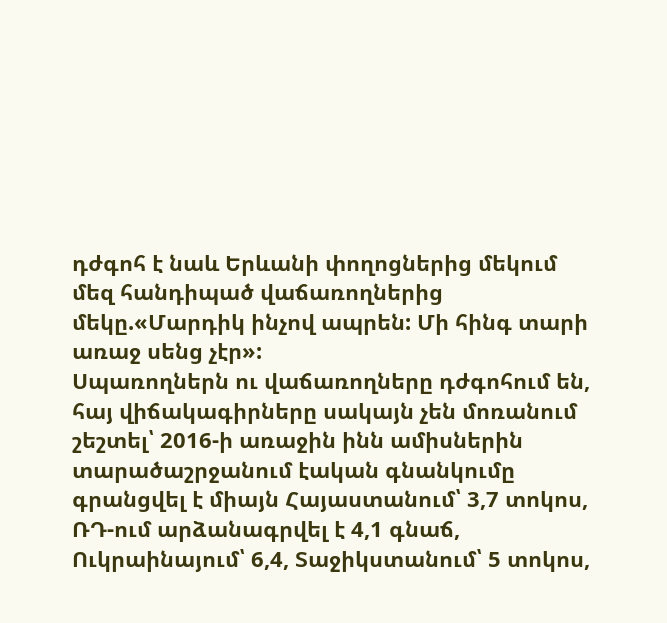դժգոհ է նաև Երևանի փողոցներից մեկում մեզ հանդիպած վաճառողներից մեկը.«Մարդիկ ինչով ապրեն: Մի հինգ տարի առաջ սենց չէր»:
Սպառողներն ու վաճառողները դժգոհում են, հայ վիճակագիրները սակայն չեն մոռանում շեշտել՝ 2016-ի առաջին ինն ամիսներին տարածաշրջանում էական գնանկումը գրանցվել է միայն Հայաստանում՝ 3,7 տոկոս, ՌԴ-ում արձանագրվել է 4,1 գնաճ, Ուկրաինայում՝ 6,4, Տաջիկստանում՝ 5 տոկոս,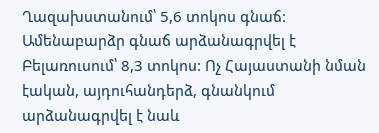Ղազախստանում՝ 5,6 տոկոս գնաճ: Ամենաբարձր գնաճ արձանագրվել է Բելառուսում՝ 8,3 տոկոս: Ոչ Հայաստանի նման էական, այդուհանդերձ, գնանկում արձանագրվել է նաև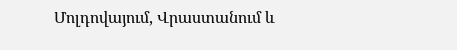Մոլդովայում, Վրաստանում և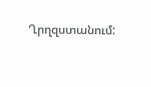Ղրղզստանում: